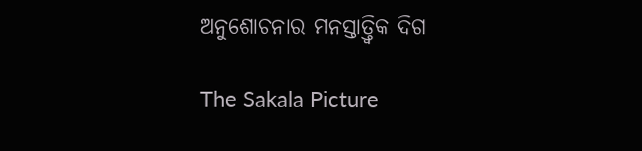ଅନୁଶୋଚନାର ମନସ୍ତାତ୍ତ୍ୱିକ ଦିଗ

The Sakala Picture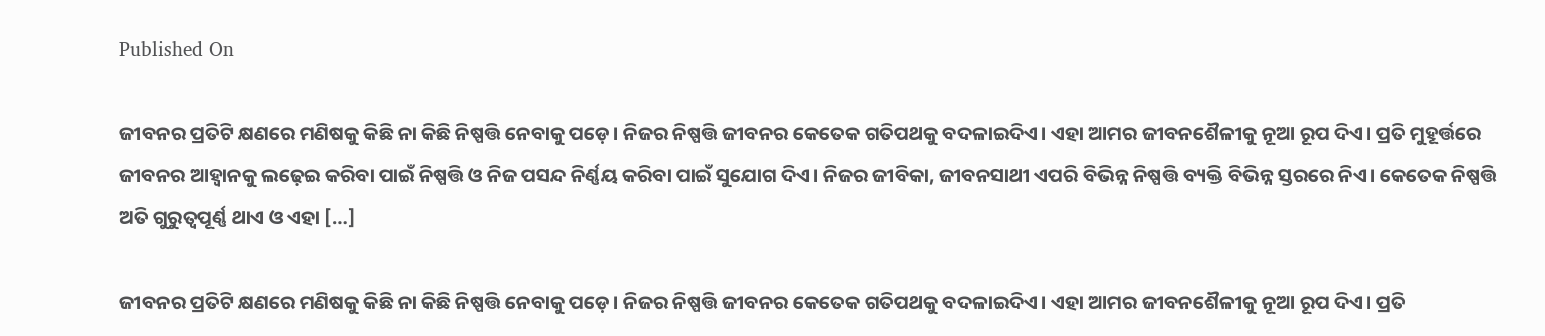Published On

ଜୀବନର ପ୍ରତିଟି କ୍ଷଣରେ ମଣିଷକୁ କିଛି ନା କିଛି ନିଷ୍ପତ୍ତି ନେବାକୁ ପଡ଼େ। ନିଜର ନିଷ୍ପତ୍ତି ଜୀବନର କେତେକ ଗତିପଥକୁ ବଦଳାଇଦିଏ। ଏହା ଆମର ଜୀବନଶୈଳୀକୁ ନୂଆ ରୂପ ଦିଏ। ପ୍ରତି ମୁହୂର୍ତ୍ତରେ ଜୀବନର ଆହ୍ୱାନକୁ ଲଢ଼େଇ କରିବା ପାଇଁ ନିଷ୍ପତ୍ତି ଓ ନିଜ ପସନ୍ଦ ନିର୍ଣ୍ଣୟ କରିବା ପାଇଁ ସୁଯୋଗ ଦିଏ। ନିଜର ଜୀବିକା, ଜୀବନସାଥୀ ଏପରି ବିଭିନ୍ନ ନିଷ୍ପତ୍ତି ବ୍ୟକ୍ତି ବିଭିନ୍ନ ସ୍ତରରେ ନିଏ। କେତେକ ନିଷ୍ପତ୍ତି ଅତି ଗୁରୁତ୍ୱପୂର୍ଣ୍ଣ ଥାଏ ଓ ଏହା […]

ଜୀବନର ପ୍ରତିଟି କ୍ଷଣରେ ମଣିଷକୁ କିଛି ନା କିଛି ନିଷ୍ପତ୍ତି ନେବାକୁ ପଡ଼େ। ନିଜର ନିଷ୍ପତ୍ତି ଜୀବନର କେତେକ ଗତିପଥକୁ ବଦଳାଇଦିଏ। ଏହା ଆମର ଜୀବନଶୈଳୀକୁ ନୂଆ ରୂପ ଦିଏ। ପ୍ରତି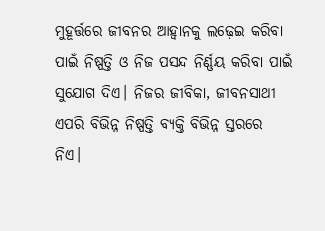ମୁହୂର୍ତ୍ତରେ ଜୀବନର ଆହ୍ୱାନକୁ ଲଢ଼େଇ କରିବା ପାଇଁ ନିଷ୍ପତ୍ତି ଓ ନିଜ ପସନ୍ଦ ନିର୍ଣ୍ଣୟ କରିବା ପାଇଁ ସୁଯୋଗ ଦିଏ। ନିଜର ଜୀବିକା, ଜୀବନସାଥୀ ଏପରି ବିଭିନ୍ନ ନିଷ୍ପତ୍ତି ବ୍ୟକ୍ତି ବିଭିନ୍ନ ସ୍ତରରେ ନିଏ।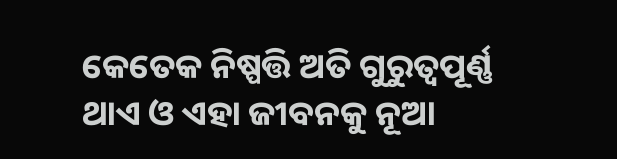କେତେକ ନିଷ୍ପତ୍ତି ଅତି ଗୁରୁତ୍ୱପୂର୍ଣ୍ଣ ଥାଏ ଓ ଏହା ଜୀବନକୁ ନୂଆ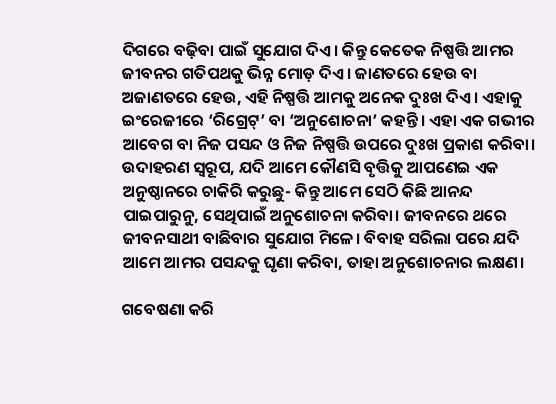ଦିଗରେ ବଢ଼ିବା ପାଇଁ ସୁଯୋଗ ଦିଏ। କିନ୍ତୁ କେତେକ ନିଷ୍ପତ୍ତି ଆମର ଜୀବନର ଗତିପଥକୁ ଭିନ୍ନ ମୋଡ଼ ଦିଏ। ଜାଣତରେ ହେଉ ବା ଅଜାଣତରେ ହେଉ, ଏହି ନିଷ୍ପତ୍ତି ଆମକୁ ଅନେକ ଦୁଃଖ ଦିଏ। ଏହାକୁ ଇଂରେଜୀରେ ‘ରିଗ୍ରେଟ୍‌‌’ ବା ‘ଅନୁଶୋଚନା’ କହନ୍ତି। ଏହା ଏକ ଗଭୀର ଆବେଗ ବା ନିଜ ପସନ୍ଦ ଓ ନିଜ ନିଷ୍ପତ୍ତି ଉପରେ ଦୁଃଖ ପ୍ରକାଶ କରିବା। ଉଦାହରଣ ସ୍ୱରୂପ, ଯଦି ଆମେ କୌଣସି ବୃତ୍ତିକୁ ଆପଣେଇ ଏକ ଅନୁଷ୍ଠାନରେ ଚାକିରି କରୁଛୁ- କିନ୍ତୁ ଆମେ ସେଠି କିଛି ଆନନ୍ଦ ପାଇପାରୁନୁ, ସେଥିପାଇଁ ଅନୁଶୋଚନା କରିବା। ଜୀବନରେ ଥରେ ଜୀବନସାଥୀ ବାଛିବାର ସୁଯୋଗ ମିଳେ। ବିବାହ ସରିଲା ପରେ ଯଦି ଆମେ ଆମର ପସନ୍ଦକୁ ଘୃଣା କରିବା, ତାହା ଅନୁଶୋଚନାର ଲକ୍ଷଣ।

ଗବେଷଣା କରି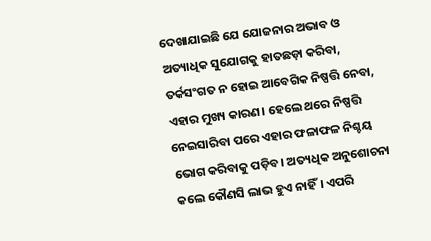ଦେଖାଯାଇଛି ଯେ ଯୋଜନାର ଅଭାବ ଓ ଅତ୍ୟାଧିକ ସୁଯୋଗକୁ ହାତଛଡ଼ା କରିବା, ତର୍କସଂଗତ ନ ହୋଇ ଆବେଗିକ ନିଷ୍ପତ୍ତି ନେବା, ଏହାର ମୁଖ୍ୟ କାରଣ। ହେଲେ ଥରେ ନିଷ୍ପତ୍ତି ନେଇସାରିବା ପରେ ଏହାର ଫଳାଫଳ ନିଶ୍ଚୟ ଭୋଗ କରିବାକୁ ପଡ଼ିବ। ଅତ୍ୟଧିକ ଅନୁଶୋଚନା କଲେ କୌଣସି ଲାଭ ହୁଏ ନାହିଁ। ଏପରି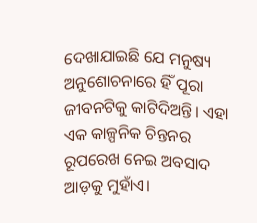ଦେଖାଯାଇଛି ଯେ ମନୁଷ୍ୟ ଅନୁଶୋଚନାରେ ହିଁ ପୂରା ଜୀବନଟିକୁ କାଟିଦିଅନ୍ତି। ଏହା ଏକ କାଳ୍ପନିକ ଚିନ୍ତନର ରୂପରେଖ ନେଇ ଅବସାଦ ଆଡ଼କୁ ମୁହାଁଏ।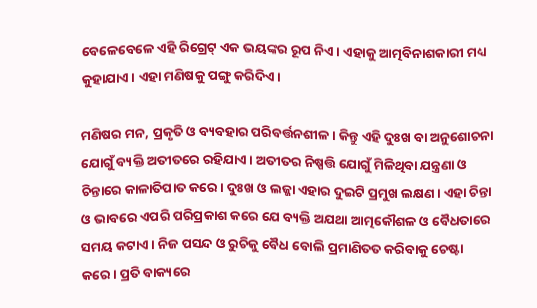ବେଳେବେଳେ ଏହି ରିଗ୍ରେଟ୍‌‌ ଏକ ଭୟଙ୍କର ରୂପ ନିଏ। ଏହାକୁ ଆତ୍ମବିନାଶକାରୀ ମଧ୍ୟ କୁହାଯାଏ। ଏହା ମଣିଷକୁ ପଙ୍ଗୁ କରିଦିଏ।

ମଣିଷର ମନ, ପ୍ରକୃତି ଓ ବ୍ୟବହାର ପରିବର୍ତ୍ତନଶୀଳ। କିନ୍ତୁ ଏହି ଦୁଃଖ ବା ଅନୁଶୋଚନା ଯୋଗୁଁ ବ୍ୟକ୍ତି ଅତୀତରେ ରହିଯାଏ। ଅତୀତର ନିଷ୍ପତ୍ତି ଯୋଗୁଁ ମିଳିଥିବା ଯନ୍ତ୍ରଣା ଓ ଚିନ୍ତାରେ କାଳାତିପାତ କରେ। ଦୁଃଖ ଓ ଲଜ୍ଜା ଏହାର ଦୁଇଟି ପ୍ରମୁଖ ଲକ୍ଷଣ। ଏହା ଚିନ୍ତା ଓ ଭାବରେ ଏପରି ପରିପ୍ରକାଶ କରେ ଯେ ବ୍ୟକ୍ତି ଅଯଥା ଆତ୍ମକୌଶଳ ଓ ବୈଧତାରେ ସମୟ କଟାଏ। ନିଜ ପସନ୍ଦ ଓ ରୁଚିକୁ ବୈଧ ବୋଲି ପ୍ରମାଣିତତ କରିବାକୁ ଚେଷ୍ଟା କରେ। ପ୍ରତି ବାକ୍ୟରେ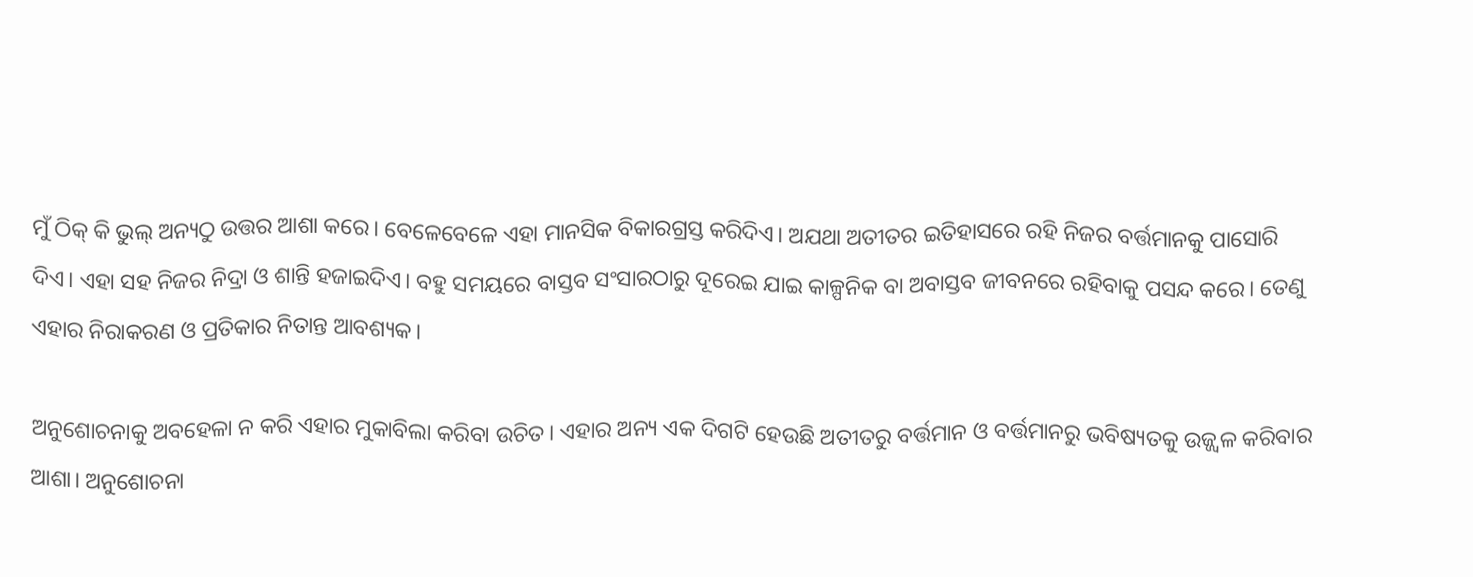ମୁଁ ଠିକ୍‌‌ କି ଭୁଲ୍‌‌ ଅନ୍ୟଠୁ ଉତ୍ତର ଆଶା କରେ। ବେଳେବେଳେ ଏହା ମାନସିକ ବିକାରଗ୍ରସ୍ତ କରିଦିଏ। ଅଯଥା ଅତୀତର ଇତିହାସରେ ରହି ନିଜର ବର୍ତ୍ତମାନକୁ ପାସୋରି ଦିଏ। ଏହା ସହ ନିଜର ନିଦ୍ରା ଓ ଶାନ୍ତି ହଜାଇଦିଏ। ବହୁ ସମୟରେ ବାସ୍ତବ ସଂସାରଠାରୁ ଦୂରେଇ ଯାଇ କାଳ୍ପନିକ ବା ଅବାସ୍ତବ ଜୀବନରେ ରହିବାକୁ ପସନ୍ଦ କରେ। ତେଣୁ ଏହାର ନିରାକରଣ ଓ ପ୍ରତିକାର ନିତାନ୍ତ ଆବଶ୍ୟକ।

ଅନୁଶୋଚନାକୁ ଅବହେଳା ନ କରି ଏହାର ମୁକାବିଲା କରିବା ଉଚିତ। ଏହାର ଅନ୍ୟ ଏକ ଦିଗଟି ହେଉଛି ଅତୀତରୁ ବର୍ତ୍ତମାନ ଓ ବର୍ତ୍ତମାନରୁ ଭବିଷ୍ୟତକୁ ଉଜ୍ଜ୍ୱଳ କରିବାର ଆଶା। ଅନୁଶୋଚନା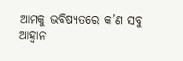ଆମକୁ ଭବିଷ୍ୟତରେ କ’ଣ ସବୁ ଆହ୍ୱାନ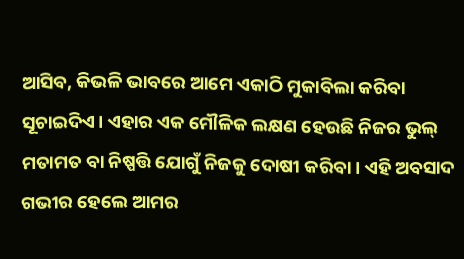ଆସିବ, କିଭଳି ଭାବରେ ଆମେ ଏକାଠି ମୁକାବିଲା କରିବା ସୂଚାଇଦିଏ। ଏହାର ଏକ ମୌଳିକ ଲକ୍ଷଣ ହେଉଛି ନିଜର ଭୁଲ୍‌‌ ମତାମତ ବା ନିଷ୍ପତ୍ତି ଯୋଗୁଁ ନିଜକୁ ଦୋଷୀ କରିବା। ଏହି ଅବସାଦ ଗଭୀର ହେଲେ ଆମର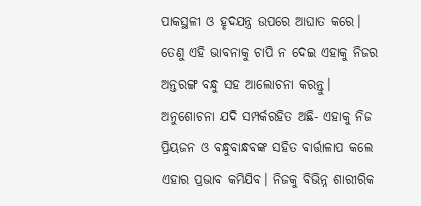ପାକସ୍ଥଳୀ ଓ ହୃଦଯନ୍ତ୍ର ଉପରେ ଆଘାତ କରେ। ତେଣୁ ଏହି ଭାବନାକୁ ଚାପି ନ ଦେଇ ଏହାକୁ ନିଜର ଅନ୍ତରଙ୍ଗ ବନ୍ଧୁ ସହ ଆଲୋଚନା କରନ୍ତୁ। ଅନୁଶୋଚନା ଯଦି ସମ୍ପର୍କରହିତ ଅଛି- ଏହାକୁ ନିଜ ପ୍ରିୟଜନ ଓ ବନ୍ଧୁବାନ୍ଧବଙ୍କ ସହିତ ବାର୍ତ୍ତାଳାପ କଲେ ଏହାର ପ୍ରଭାବ କମିଯିବ। ନିଜକୁ ବିଭିନ୍ନ ଶାରୀରିକ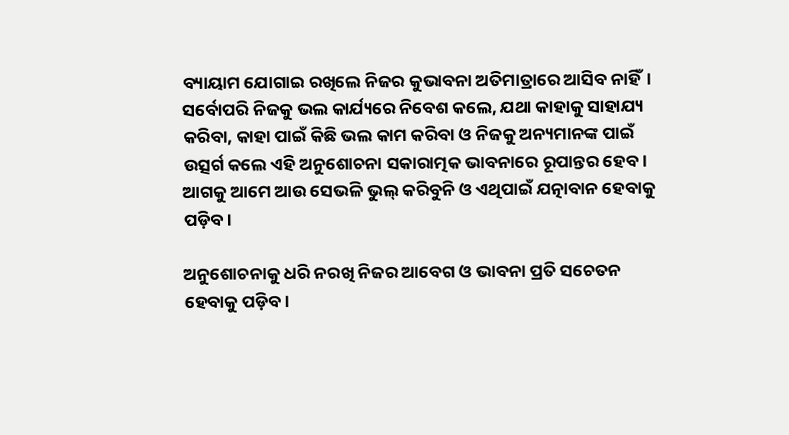ବ୍ୟାୟାମ ଯୋଗାଇ ରଖିଲେ ନିଜର କୁଭାବନା ଅତିମାତ୍ରାରେ ଆସିବ ନାହିଁ। ସର୍ବୋପରି ନିଜକୁ ଭଲ କାର୍ଯ୍ୟରେ ନିବେଶ କଲେ, ଯଥା କାହାକୁ ସାହାଯ୍ୟ କରିବା, କାହା ପାଇଁ କିଛି ଭଲ କାମ କରିବା ଓ ନିଜକୁ ଅନ୍ୟମାନଙ୍କ ପାଇଁ ଉତ୍ସର୍ଗ କଲେ ଏହି ଅନୁଶୋଚନା ସକାରାତ୍ମକ ଭାବନାରେ ରୂପାନ୍ତର ହେବ। ଆଗକୁ ଆମେ ଆଉ ସେଭଳି ଭୁଲ୍‌‌ କରିବୁନି ଓ ଏଥିପାଇଁ ଯତ୍ନାବାନ ହେବାକୁ ପଡ଼ିବ।

ଅନୁଶୋଚନାକୁ ଧରି ନରଖି ନିଜର ଆବେଗ ଓ ଭାବନା ପ୍ରତି ସଚେତନ ହେବାକୁ ପଡ଼ିବ।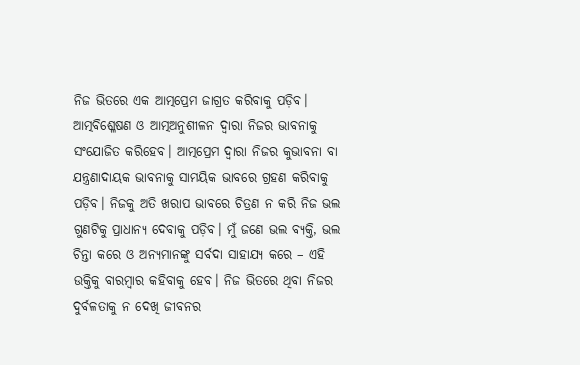ନିଜ ଭିତରେ ଏକ ଆତ୍ମପ୍ରେମ ଜାଗ୍ରତ କରିବାକୁ ପଡ଼ିବ। ଆତ୍ମବିଶ୍ଳେଷଣ ଓ ଆତ୍ମଅନୁଶୀଳନ ଦ୍ୱାରା ନିଜର ଭାବନାକୁ ସଂଯୋଜିତ କରିହେବ। ଆତ୍ମପ୍ରେମ ଦ୍ୱାରା ନିଜର କୁଭାବନା ବା ଯନ୍ତ୍ରଣାଦାୟକ ଭାବନାକୁ ସାମୟିକ ଭାବରେ ଗ୍ରହଣ କରିବାକୁ ପଡ଼ିବ। ନିଜକୁ ଅତି ଖରାପ ଭାବରେ ଚିତ୍ରଣ ନ କରି ନିଜ ଭଲ ଗୁଣଟିକୁ ପ୍ରାଧାନ୍ୟ ଦେବାକୁ ପଡ଼ିବ। ମୁଁ ଜଣେ ଭଲ ବ୍ୟକ୍ତି, ଭଲ ଚିନ୍ତା କରେ ଓ ଅନ୍ୟମାନଙ୍କୁ ସର୍ବଦା ସାହାଯ୍ୟ କରେ – ଏହି ଉକ୍ତିକୁ ବାରମ୍ବାର କହିବାକୁ ହେବ। ନିଜ ଭିତରେ ଥିବା ନିଜର ଦୁର୍ବଳତାକୁ ନ ଦେଖି ଜୀବନର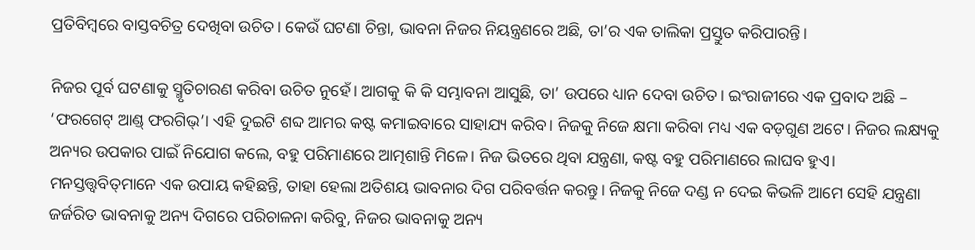ପ୍ରତିବିମ୍ବରେ ବାସ୍ତବଚିତ୍ର ଦେଖିବା ଉଚିତ। କେଉଁ ଘଟଣା ଚିନ୍ତା, ଭାବନା ନିଜର ନିୟନ୍ତ୍ରଣରେ ଅଛି, ତା’ର ଏକ ତାଲିକା ପ୍ରସ୍ତୁତ କରିପାରନ୍ତି।

ନିଜର ପୂର୍ବ ଘଟଣାକୁ ସ୍ମୃତିଚାରଣ କରିବା ଉଚିତ ନୁହେଁ। ଆଗକୁ କି କି ସମ୍ଭାବନା ଆସୁଛି, ତା’ ଉପରେ ଧ୍ୟାନ ଦେବା ଉଚିତ। ଇଂରାଜୀରେ ଏକ ପ୍ରବାଦ ଅଛି – ‘ଫରଗେଟ୍‌‌ ଆଣ୍ଡ୍‌‌ ଫରଗିଭ୍‌‌’। ଏହି ଦୁଇଟି ଶବ୍ଦ ଆମର କଷ୍ଟ କମାଇବାରେ ସାହାଯ୍ୟ କରିବ। ନିଜକୁ ନିଜେ କ୍ଷମା କରିବା ମଧ୍ୟ ଏକ ବଡ଼ଗୁଣ ଅଟେ। ନିଜର ଲକ୍ଷ୍ୟକୁ ଅନ୍ୟର ଉପକାର ପାଇଁ ନିଯୋଗ କଲେ, ବହୁ ପରିମାଣରେ ଆତ୍ମଶାନ୍ତି ମିଳେ। ନିଜ ଭିତରେ ଥିବା ଯନ୍ତ୍ରଣା, କଷ୍ଟ ବହୁ ପରିମାଣରେ ଲାଘବ ହୁଏ। ମନସ୍ତତ୍ତ୍ୱବିତ୍‌‌ମାନେ ଏକ ଉପାୟ କହିଛନ୍ତି, ତାହା ହେଲା ଅତିଶୟ ଭାବନାର ଦିଗ ପରିବର୍ତ୍ତନ କରନ୍ତୁ। ନିଜକୁ ନିଜେ ଦଣ୍ଡ ନ ଦେଇ କିଭଳି ଆମେ ସେହି ଯନ୍ତ୍ରଣା ଜର୍ଜରିତ ଭାବନାକୁ ଅନ୍ୟ ଦିଗରେ ପରିଚାଳନା କରିବୁ, ନିଜର ଭାବନାକୁ ଅନ୍ୟ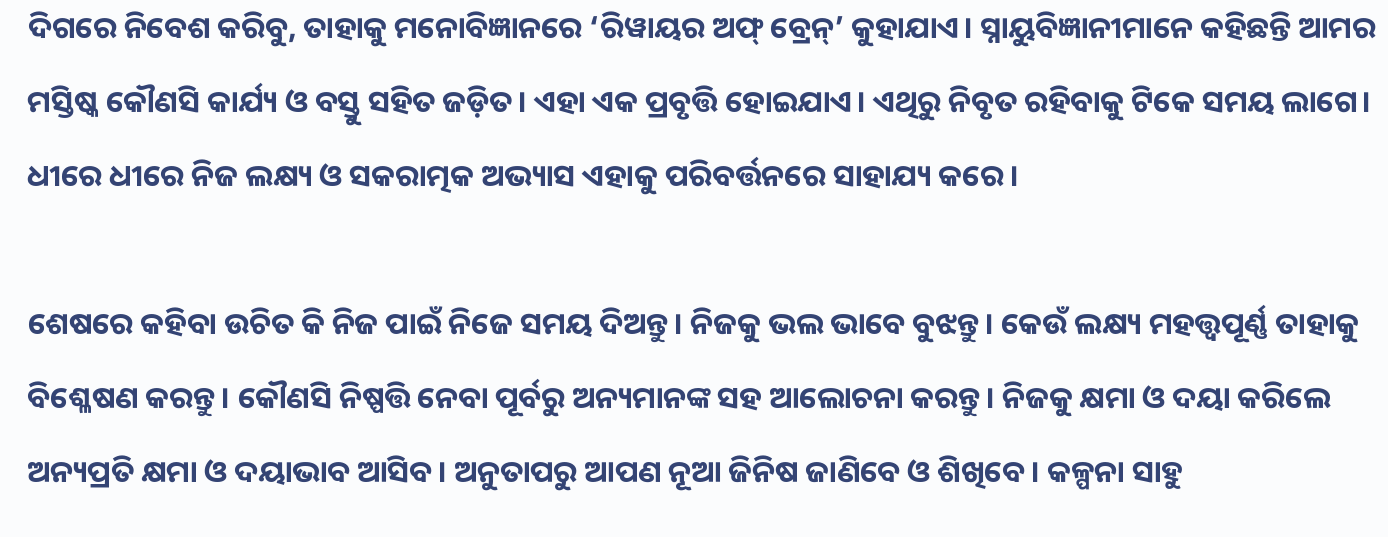ଦିଗରେ ନିବେଶ କରିବୁ, ତାହାକୁ ମନୋବିଜ୍ଞାନରେ ‘ରିୱାୟର ଅଫ୍‌‌ ବ୍ରେନ୍‌‌’ କୁହାଯାଏ। ସ୍ନାୟୁବିଜ୍ଞାନୀମାନେ କହିଛନ୍ତି ଆମର ମସ୍ତିଷ୍କ କୌଣସି କାର୍ଯ୍ୟ ଓ ବସ୍ତୁ ସହିତ ଜଡ଼ିତ। ଏହା ଏକ ପ୍ରବୃତ୍ତି ହୋଇଯାଏ। ଏଥିରୁ ନିବୃତ ରହିବାକୁ ଟିକେ ସମୟ ଲାଗେ। ଧୀରେ ଧୀରେ ନିଜ ଲକ୍ଷ୍ୟ ଓ ସକରାତ୍ମକ ଅଭ୍ୟାସ ଏହାକୁ ପରିବର୍ତ୍ତନରେ ସାହାଯ୍ୟ କରେ।

ଶେଷରେ କହିବା ଉଚିତ କି ନିଜ ପାଇଁ ନିଜେ ସମୟ ଦିଅନ୍ତୁ। ନିଜକୁ ଭଲ ଭାବେ ବୁଝନ୍ତୁ। କେଉଁ ଲକ୍ଷ୍ୟ ମହତ୍ତ୍ୱପୂର୍ଣ୍ଣ ତାହାକୁ ବିଶ୍ଳେଷଣ କରନ୍ତୁ। କୌଣସି ନିଷ୍ପତ୍ତି ନେବା ପୂର୍ବରୁ ଅନ୍ୟମାନଙ୍କ ସହ ଆଲୋଚନା କରନ୍ତୁ। ନିଜକୁ କ୍ଷମା ଓ ଦୟା କରିଲେ ଅନ୍ୟପ୍ରତି କ୍ଷମା ଓ ଦୟାଭାବ ଆସିବ। ଅନୁତାପରୁ ଆପଣ ନୂଆ ଜିନିଷ ଜାଣିବେ ଓ ଶିଖିବେ। କଳ୍ପନା ସାହୁ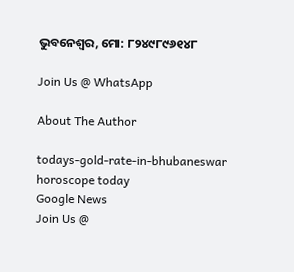ଭୁବନେଶ୍ୱର, ମୋ: ୮୨୪୯୮୯୬୧୪୮

Join Us @ WhatsApp

About The Author

todays-gold-rate-in-bhubaneswar
horoscope today
Google News
Join Us @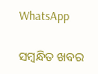WhatsApp

ସମ୍ବନ୍ଧିତ ଖବର